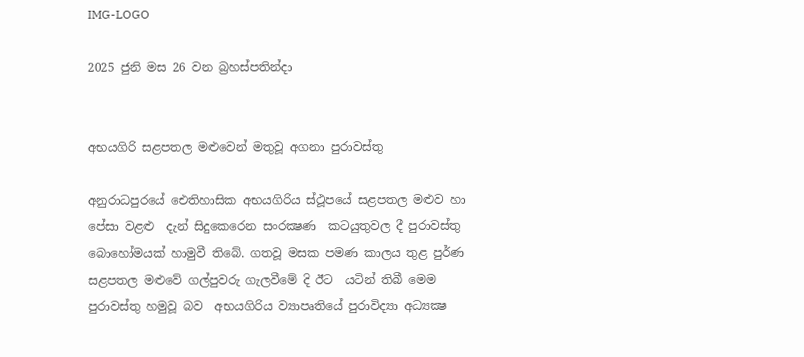IMG-LOGO

2025 ජුනි මස 26 වන බ්‍රහස්පතින්දා


අභයගිරි සළපතල මළුවෙන් මතුවූ අගනා පුරාවස්තු

අනුරාධපුරයේ ඓතිහාසික අභයගිරිය ස්ථූපයේ සළපතල මළුව හා පේසා වළළු  දැන් සිදුකෙරෙන සංරක්‍ෂණ  කටයුතුවල දී පුරාවස්තු බොහෝමයක් හාමුවී තිබේ. ගතවූ මසක පමණ කාලය තුළ පුර්ණ  සළපතල මළුවේ ගල්පුවරු ගැලවීමේ දි ඊට  යටින් තිබී මෙම පුරාවස්තු හමුවූ බව  අභයගිරිය ව්‍යාපෘතියේ පුරාවිද්‍යා අධ්‍යක්‍ෂ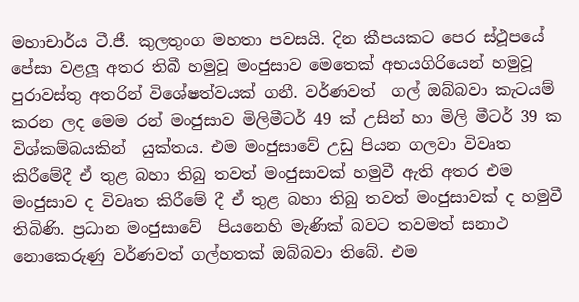මහාචාර්ය ටී.ජී. කුලතුංග මහතා පවසයි. දින කීපයකට පෙර ස්ථූපයේ පේසා වළලූ අතර තිබී හමුවූ මංජුසාව මෙතෙක් අභයගිරියෙන් හමුවූ පුරාවස්තු අතරින් විශේෂත්වයක් ගනී. වර්ණවත්  ගල් ඔබ්බවා කැටයම් කරන ලද මෙම රන් මංජුසාව මිලිමීටර් 49 ක් උසින් හා මිලි මීටර් 39 ක විශ්කම්බයකින්  යුක්තය. එම මංජුසාවේ උඩු පියන ගලවා විවෘත කිරීමේදී ඒ තුළ බහා තිබු තවත් මංජුසාවක් හමුවී ඇති අතර එම මංජුසාව ද විවෘත කිරීමේ දී ඒ තුළ බහා තිබු තවත් මංජුසාවක් ද හමුවී තිබිණි. ප්‍රධාන මංජුසාවේ  පියනෙහි මැණික් බවට තවමත් සනාථ නොකෙරුණු වර්ණවත් ගල්හතක් ඔබ්බවා තිබේ. එම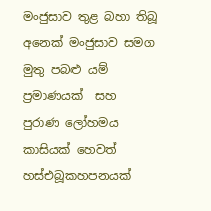මංජුසාව තුළ බහා තිබූ අනෙක් මංජුසාව සමග මුතු පබළු යම් ප්‍රමාණයක්  සහ පුරාණ ලෝහමය කාසියක් හෙවත් හස්එබූකහපනයක්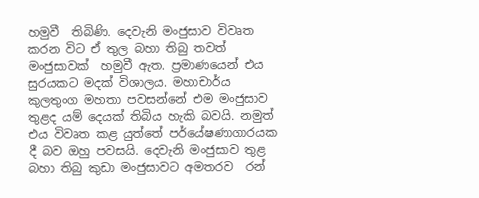හමුවී  තිබිණි. දෙවැනි මංජුසාව විවෘත කරන විට ඒ තුල බහා තිබු තවත් මංජුසාවක්  හමුවී ඇත. ප්‍රමාණයෙන් එය සුරයකට මදක් විශාලය. මහාචාර්ය කුලතුංග මහතා පවසන්නේ එම මංජුසාව තුළද යම් දෙයක් තිබිය හැකි බවයි. නමුත් එය විවෘත කළ යුත්තේ පර්යේෂණාගාරයක දී බව ඔහු පවසයි. දෙවැනි මංජුසාව තුළ බහා තිබු කුඩා මංජුසාවට අමතරව  රන්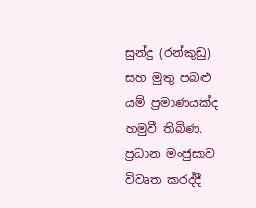සුන්දු (රන්කුඩු) සහ මුතු පබළු යම් ප්‍රමාණයක්ද හමුවී තිබිණ. ප්‍රධාන මංජුසාව විවෘත කරද්දී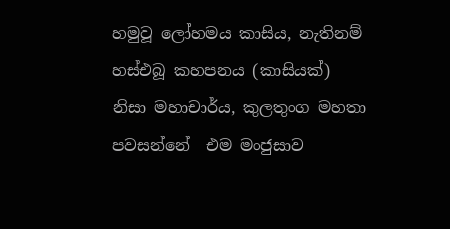හමුවූ ලෝහමය කාසිය, නැතිනම් හස්එබූ කහපනය (කාසියක්)  නිසා මහාචාර්ය, කුලතුංග මහතා පවසන්නේ  එම මංජුසාව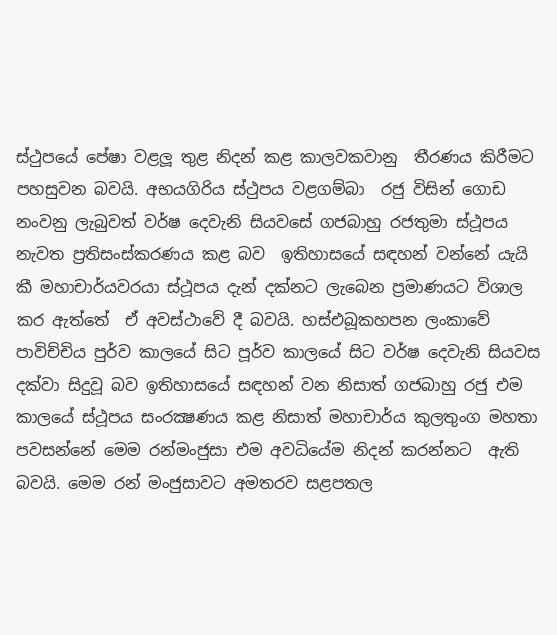ස්ථුපයේ පේෂා වළලූ තුළ නිදන් කළ කාලවකවානු  තීරණය කිරීමට පහසුවන බවයි. අභයගිරිය ස්ථුපය වළගම්බා  රජු විසින් ගොඩ නංවනු ලැබුවත් වර්ෂ දෙවැනි සියවසේ ගජබාහු රජතුමා ස්ථූපය නැවත ප්‍රතිසංස්කරණය කළ බව  ඉතිහාසයේ සඳහන් වන්නේ යැයි කී මහාචාර්යවරයා ස්ථූපය දැන් දක්නට ලැබෙන ප්‍රමාණයට විශාල කර ඇත්තේ  ඒ අවස්ථාවේ දී බවයි. හස්එබූකහපන ලංකාවේ පාවිච්චිය පුර්ව කාලයේ සිට පූර්ව කාලයේ සිට වර්ෂ දෙවැනි සියවස දක්වා සිදුවූ බව ඉතිහාසයේ සඳහන් වන නිසාත් ගජබාහු රජු එම කාලයේ ස්ථූපය සංරක්‍ෂණය කළ නිසාත් මහාචාර්ය කුලතුංග මහතා පවසන්නේ මෙම රන්මංජුසා එම අවධියේම නිදන් කරන්නට  ඇති බවයි. මෙම රන් මංජුසාවට අමතරව සළපතල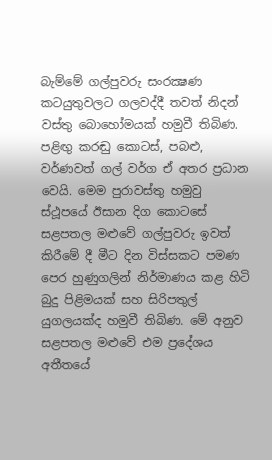බැම්මේ ගල්පුවරු සංරක්‍ෂණ කටයුතුවලට ගලවද්දී තවත් නිදන් වස්තු බොහෝමයක් හමුවී තිබිණ.  පළිඟු කරඬු කොටස්, පබළු, වර්ණවත් ගල් වර්ග ඒ අතර ප්‍රධාන වෙයි. මෙම පුරාවස්තු හමුවු ස්ථූපයේ ඊසාන දිග කොටසේ සළපතල මළුවේ ගල්පුවරු ඉවත් කිරීමේ දී මීට දින විස්සකට පමණ පෙර හුණුගලින් නිර්මාණය කළ හිටි බුදු පිළිමයක් සහ සිරිපතුල් යුගලයක්ද හමුවී තිබිණ. මේ අනුව සළපතල මළුවේ එම ප්‍රදේශය  අතීතයේ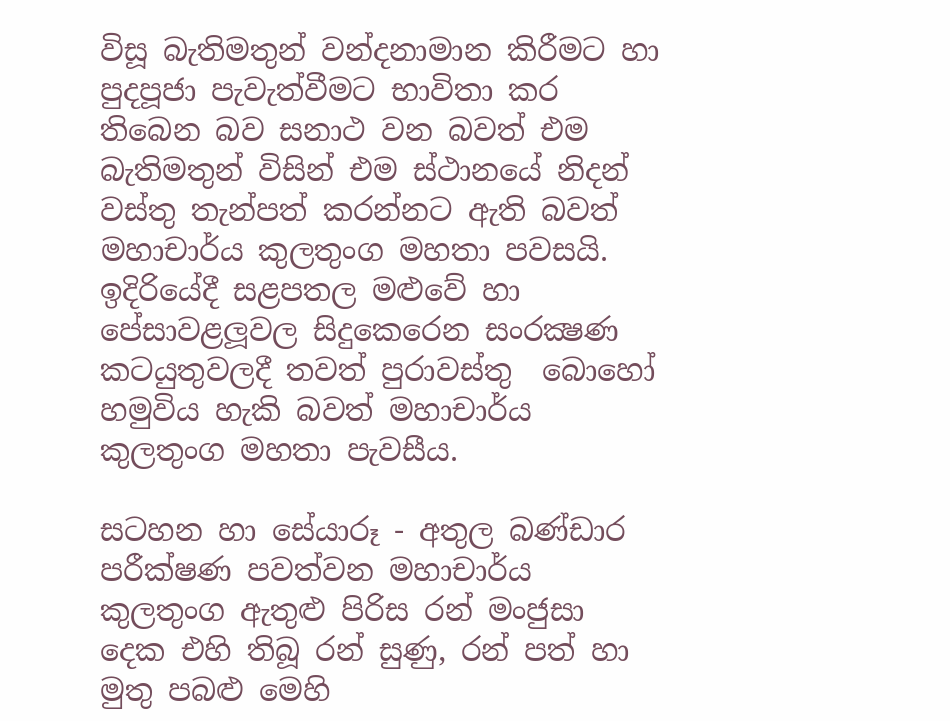විසූ බැතිමතුන් වන්දනාමාන කිරීමට හා පුදපූජා පැවැත්වීමට භාවිතා කර තිබෙන බව සනාථ වන බවත් එම බැතිමතුන් විසින් එම ස්ථානයේ නිදන් වස්තු තැන්පත් කරන්නට ඇති බවත් මහාචාර්ය කුලතුංග මහතා පවසයි. ඉදිරියේදී සළපතල මළුවේ හා පේසාවළලූවල සිදුකෙරෙන සංරක්‍ෂණ කටයුතුවලදී තවත් පුරාවස්තු  බොහෝ හමුවිය හැකි බවත් මහාචාර්ය කුලතුංග මහතා පැවසීය.

සටහන හා සේයාරූ - අතුල බණ්ඩාර
පරීක්ෂණ පවත්වන මහාචාර්ය කුලතුංග ඇතුළු පිරිස රන් මංජුසා දෙක එහි තිබූ රන් සුණු, රන් පත් හා මුතු පබළු මෙහි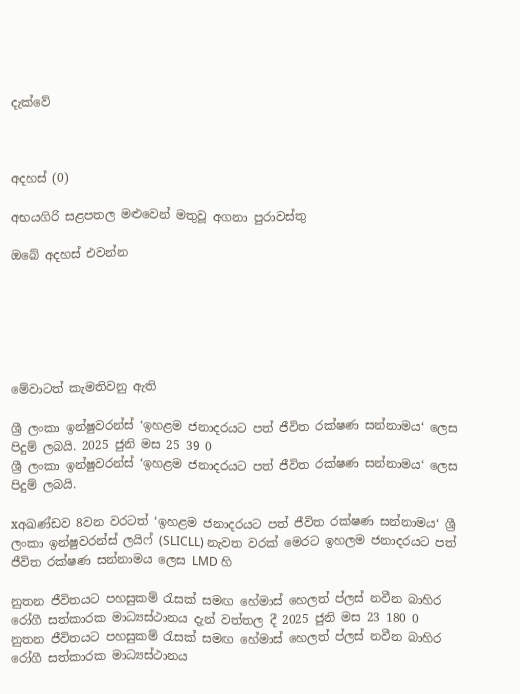දැක්වේ



අදහස් (0)

අභයගිරි සළපතල මළුවෙන් මතුවූ අගනා පුරාවස්තු

ඔබේ අදහස් එවන්න






මේවාටත් කැමතිවනු ඇති

ශ්‍රී ලංකා ඉන්ෂුවරන්ස් ‘ඉහළම ජනාදරයට පත් ජීවිත රක්ෂණ සන්නාමය‘ ලෙස පිදුම් ලබයි. 2025 ජුනි මස 25 39 0
ශ්‍රී ලංකා ඉන්ෂුවරන්ස් ‘ඉහළම ජනාදරයට පත් ජීවිත රක්ෂණ සන්නාමය‘ ලෙස පිදුම් ලබයි.

xඅඛණ්ඩව 8වන වරටත් ‘ඉහළම ජනාදරයට පත් ජීවිත රක්ෂණ සන්නාමය‘ ශ්‍රී ලංකා ඉන්ෂුවරන්ස් ලයිෆ් (SLICLL) නැවත වරක් මෙරට ඉහලම ජනාදරයට පත් ජීවිත රක්ෂණ සන්නාමය ලෙස LMD හි

නුතන ජීවිතයට පහසුකම් රැසක් සමඟ හේමාස් හෙලත් ප්ලස් නවීන බාහිර රෝගී සත්කාරක මාධ්‍යස්ථානය දැන් වත්තල දී 2025 ජුනි මස 23 180 0
නුතන ජීවිතයට පහසුකම් රැසක් සමඟ හේමාස් හෙලත් ප්ලස් නවීන බාහිර රෝගී සත්කාරක මාධ්‍යස්ථානය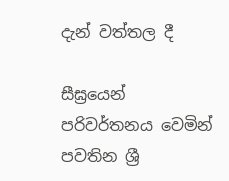දැන් වත්තල දී

සීඝ්‍රයෙන් පරිවර්තනය වෙමින් පවතින ශ්‍රී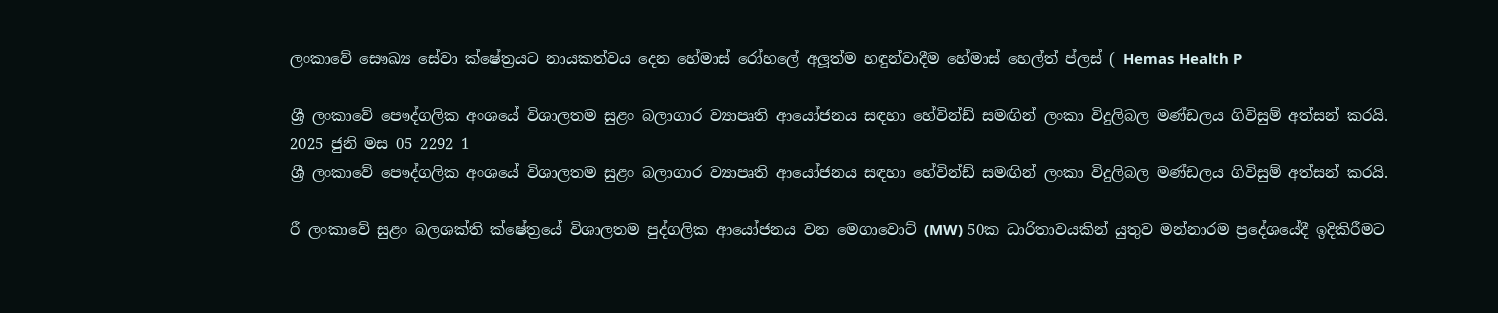ලංකාවේ සෞඛ්‍ය සේවා ක්ෂේත්‍රයට නායකත්වය දෙන හේමාස් රෝහලේ අලූත්ම හඳුන්වාදීම හේමාස් හෙල්ත් ප්ලස් ( Hemas Health P

ශ්‍රී ලංකාවේ පෞද්ගලික අංශයේ විශාලතම සුළං බලාගාර ව්‍යාපෘති ආයෝජනය සඳහා හේවින්ඩ් සමඟින් ලංකා විදුලිබල මණ්ඩලය ගිවිසුම් අත්සන් කරයි. 2025 ජුනි මස 05 2292 1
ශ්‍රී ලංකාවේ පෞද්ගලික අංශයේ විශාලතම සුළං බලාගාර ව්‍යාපෘති ආයෝජනය සඳහා හේවින්ඩ් සමඟින් ලංකා විදුලිබල මණ්ඩලය ගිවිසුම් අත්සන් කරයි.

රී ලංකාවේ සුළං බලශක්ති ක්ෂේත්‍රයේ විශාලතම පුද්ගලික ආයෝජනය වන මෙගාවොට් (MW) 50ක ධාරිතාවයකින් යුතුව මන්නාරම ප්‍රදේශයේදී ඉදිකිරීමට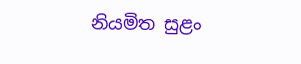නියමිත සුළං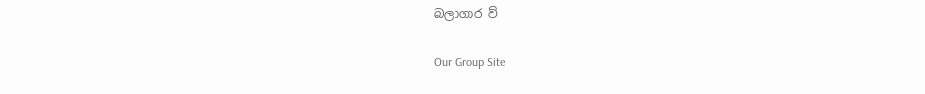බලාගාර ව්‍

Our Group Site